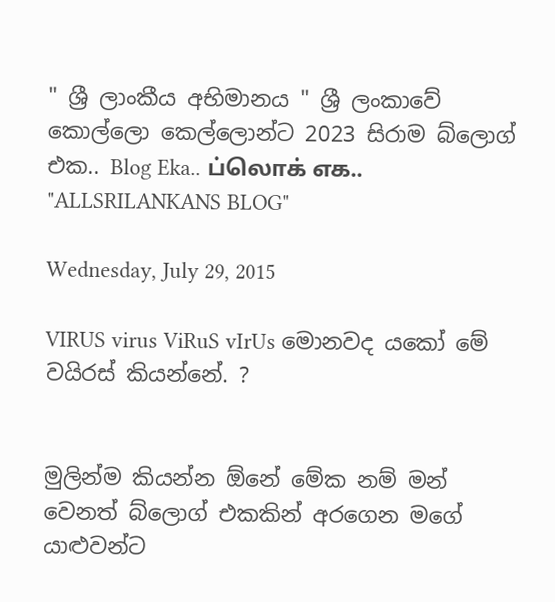" ශ්‍රී ලාංකීය අභිමානය " ශ්‍රී ලංකාවේ කොල්ලො කෙල්ලොන්ට 2023 සිරාම බ්ලොග් එක.. Blog Eka.. ப்லொக் எக.. "ALLSRILANKANS BLOG"

Wednesday, July 29, 2015

VIRUS virus ViRuS vIrUs මොනවද යකෝ මේ වයිරස් කියන්නේ. ?


මුලින්ම කියන්න ඕනේ මේක නම් මන් වෙනත් බ්ලොග් එකකින් අරගෙන මගේ යාළුවන්ට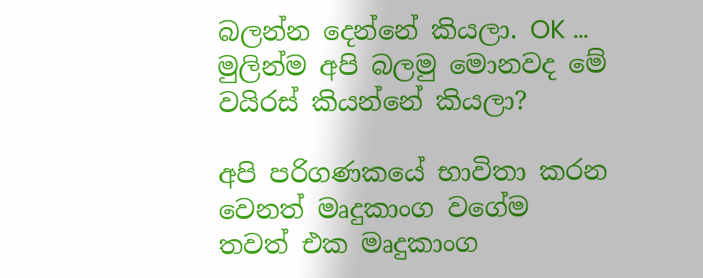බලන්න දෙන්නේ කියලා. OK ...
මුලින්ම අපි බලමු මොනවද මේ වයිරස් කියන්නේ කියලා?

අපි පරිගණකයේ භාවිතා කරන වෙනත් මෘදුකාංග වගේම තවත් එක මෘදුකාංග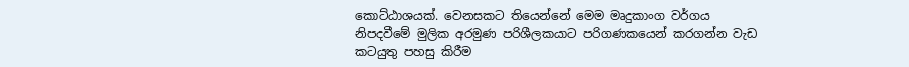කොට්ඨාශයක්. වෙනසකට තියෙන්නේ මෙම මෘදුකාංග වර්ගය නිපදවීමේ මුලික අරමුණ පරිශීලකයාට පරිගණකයෙන් කරගන්න වැඩ කටයුතු පහසු කිරීම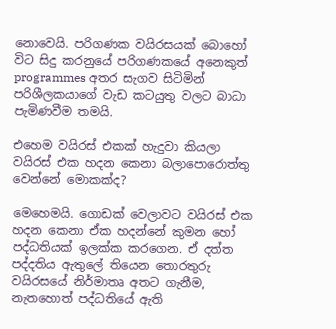නොවෙයි. පරිගණක වයිරසයක් බොහෝ විට සිදු කරනුයේ පරිගණකයේ අනෙකුත් programmes අතර සැගව සිටිමින් පරිශීලකයාගේ වැඩ කටයුතු වලට බාධා පැමිණවීම තමයි.

එහෙම වයිරස් එකක් හැදුවා කියලා වයිරස් එක හදන කෙනා බලාපොරොත්තු වෙන්නේ මොකක්ද?

මෙහෙමයි. ගොඩක් වෙලාවට වයිරස් එක හදන කෙනා ඒක හදන්නේ කුමන හෝ පද්ධතියක් ඉලක්ක කරගෙන. ඒ දත්ත පද්දතිය ඇතුලේ තියෙන තොරතුරු වයිරසයේ නිර්මාතෘ අතට ගැනීම, නැතහොත් පද්ධතියේ ඇති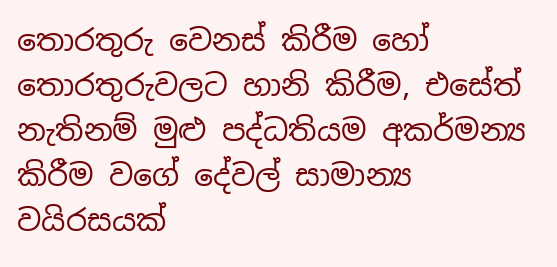තොරතුරු වෙනස් කිරීම හෝ තොරතුරුවලට හානි කිරීම, එසේත් නැතිනම් මුළු පද්ධතියම අකර්මන්‍ය කිරීම වගේ දේවල් සාමාන්‍ය වයිරසයක්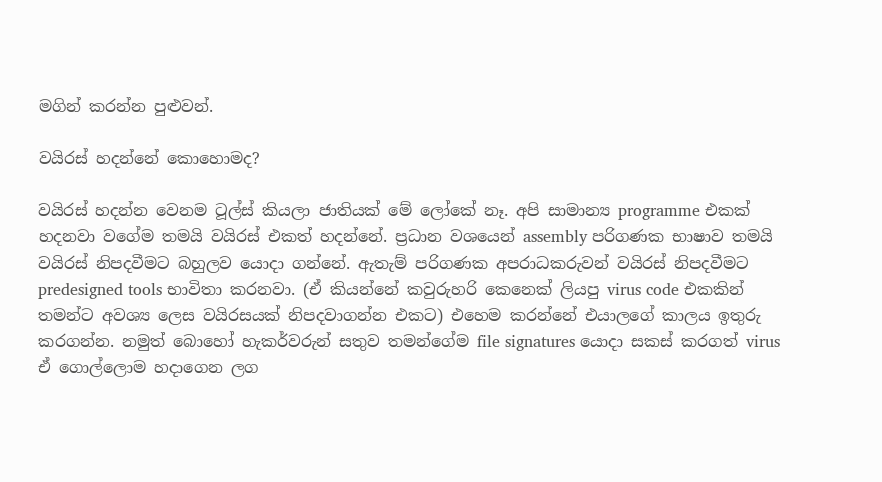මගින් කරන්න පුළුවන්.

වයිරස් හදන්නේ කොහොමද?

වයිරස් හදන්න වෙනම ටූල්ස් කියලා ජාතියක් මේ ලෝකේ නෑ. අපි සාමාන්‍ය programme එකක් හදනවා වගේම තමයි වයිරස් එකත් හදන්නේ. ප්‍රධාන වශයෙන් assembly පරිගණක භාෂාව තමයි වයිරස් නිපදවීමට බහුලව යොදා ගන්නේ. ඇතැම් පරිගණක අපරාධකරුවන් වයිරස් නිපදවීමට predesigned tools භාවිතා කරනවා. (ඒ කියන්නේ කවුරුහරි කෙනෙක් ලියපු virus code එකකින් තමන්ට අවශ්‍ය ලෙස වයිරසයක් නිපදවාගන්න එකට) එහෙම කරන්නේ එයාලගේ කාලය ඉතුරු කරගන්න. නමුත් බොහෝ හැකර්වරුන් සතුව තමන්ගේම file signatures යොදා සකස් කරගත් virus ඒ ගොල්ලොම හදාගෙන ලග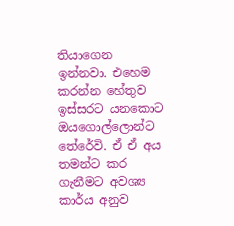තියාගෙන ඉන්නවා. එහෙම කරන්න හේතුව ඉස්සරට යනකොට ඔයගොල්ලොන්ට තේරේවි. ඒ ඒ අය තමන්ට කර ගැනීමට අවශ්‍ය කාර්ය අනුව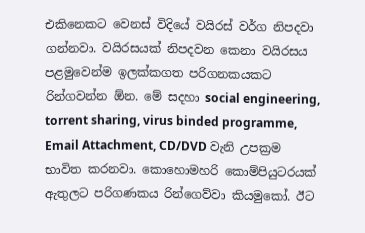එකිනෙකට වෙනස් විදියේ වයිරස් වර්ග නිපදවා ගන්නවා. වයිරසයක් නිපදවන කෙනා වයිරසය පළමුවෙන්ම ඉලක්කගත පරිගනකයකට රින්ගවන්න ඕන. මේ සදහා social engineering, torrent sharing, virus binded programme, Email Attachment, CD/DVD වැනි උපක්‍රම භාවිත කරනවා. කොහොමහරි කොම්පියුටරයක් ඇතුලට පරිගණකය රින්ගෙව්වා කියමුකෝ. ඊට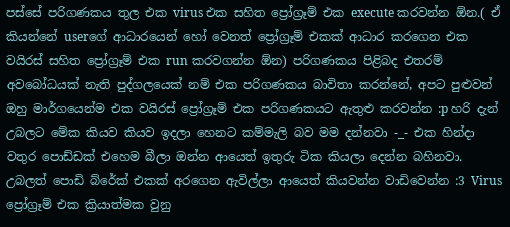පස්සේ පරිගණකය තුල එක virus එක සහිත ප්‍රෝග්‍රෑම් එක execute කරවන්න ඕන.( ඒ කියන්නේ userගේ ආධාරයෙන් හෝ වෙනත් ප්‍රෝග්‍රෑම් එකක් ආධාර කරගෙන එක වයිරස් සහිත ප්‍රෝග්‍රෑම් එක run කරවගන්න ඕන) පරිගණකය පිළිබද එතරම් අවබෝධයක් නැති පුද්ගලයෙක් නම් එක පරිගණකය බාවිතා කරන්නේ, අපට පුළුවන් ඔහු මාර්ගයෙන්ම එක වයිරස් ප්‍රෝග්‍රෑම් එක පරිගණකයට ඇතුළු කරවන්න :p හරි දැන් උබලට මේක කියව කියව ඉදලා හෙනට කම්මැලි බව මම දන්නවා -_- එක හින්දා වතුර පොඩ්ඩක් එහෙම බීලා ඔන්න ආයෙත් ඉතුරු ටික කියලා දෙන්න බහිනවා. උබලත් පොඩි බ්රේක් එකක් අරගෙන ඇවිල්ලා ආයෙත් කියවන්න වාඩිවෙන්න :3 Virus ප්‍රෝග්‍රෑම් එක ක්‍රියාත්මක වුනු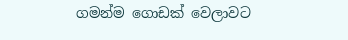ගමන්ම ගොඩක් වෙලාවට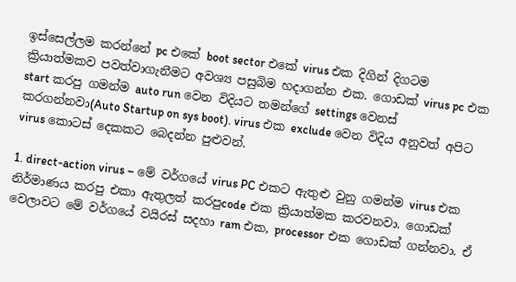ඉස්සෙල්ලම කරන්නේ pc එකේ boot sector එකේ virus එක දිගින් දිගටම ක්‍රියාත්මකව පවත්වාගැනීමට අවශ්‍ය පසුබිම හදාගන්න එක. ගොඩක් virus pc එක start කරපු ගමන්ම auto run වෙන විදියට තමන්ගේ settings වෙනස් කරගන්නවා(Auto Startup on sys boot). virus එක exclude වෙන විදිය අනුවත් අපිට virus කොටස් දෙකකට බෙදන්න පුළුවන්.

1. direct-action virus – මේ වර්ගයේ virus PC එකට ඇතුළු වුනු ගමන්ම virus එක නිර්මාණය කරපු එකා ඇතුලත් කරපුcode එක ක්‍රියාත්මක කරවනවා. ගොඩක් වෙලාවට මේ වර්ගයේ වයිරස් සදහා ram එක, processor එක ගොඩක් ගන්නවා. ඒ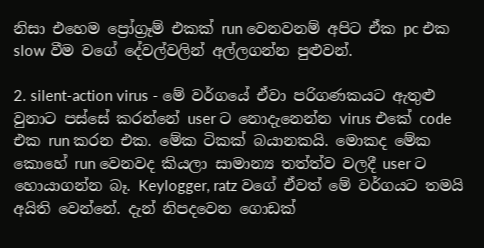නිසා එහෙම ප්‍රෝග්‍රෑම් එකක් run වෙනවනම් අපිට ඒක pc එක slow වීම වගේ දේවල්වලින් අල්ලගන්න පුළුවන්.

2. silent-action virus - මේ වර්ගයේ ඒවා පරිගණකයට ඇතුළු වුනාට පස්සේ කරන්නේ user ට නොදැනෙන්න virus එකේ code එක run කරන එක. මේක ටිකක් බයානකයි. මොකද මේක කොහේ run වෙනවද කියලා සාමාන්‍ය තත්ත්ව වලදී user ට හොයාගන්න බෑ. Keylogger, ratz වගේ ඒවත් මේ වර්ගයට තමයි අයිති වෙන්නේ. දැන් නිපදවෙන ගොඩක්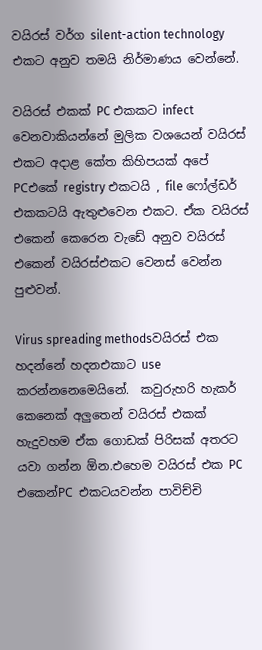වයිරස් වර්ග silent-action technology එකට අනුව තමයි නිර්මාණය වෙන්නේ.

වයිරස් එකක් PC එකකට infect වෙනවාකියන්නේ මුලික වශයෙන් වයිරස් එකට අදාළ කේත කිහිපයක් අපේ PCඑකේ registry එකටයි , file ෆෝල්ඩර් එකකටයි ඇතුළුවෙන එකට. ඒක වයිරස් එකෙන් කෙරෙන වැඩේ අනුව වයිරස් එකෙන් වයිරස්එකට වෙනස් වෙන්න පුළුවන්.

Virus spreading methodsවයිරස් එක හදන්නේ හදනඑකාට use කරන්නනෙමෙයිනේ.  කවුරුහරි හැකර් කෙනෙක් අලුතෙන් වයිරස් එකක් හැදුවහම ඒක ගොඩක් පිරිසක් අතරට යවා ගන්න ඕන.එහෙම වයිරස් එක PC එකෙන්PC එකටයවන්න පාවිච්චි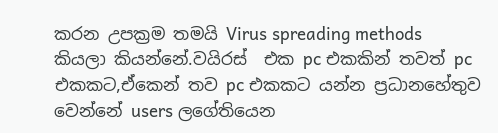කරන උපක්‍රම තමයි Virus spreading methods කියලා කියන්නේ.වයිරස්  එක pc එකකින් තවත් pc එකකට,ඒකෙන් තව pc එකකට යන්න ප්‍රධානහේතුව වෙන්නේ users ලගේතියෙන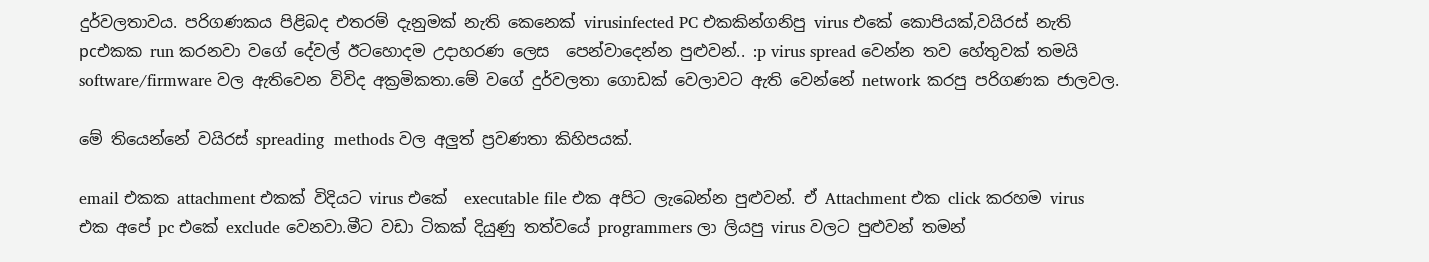දුර්වලතාවය. පරිගණකය පිළිබද එතරම් දැනුමක් නැති කෙනෙක් virusinfected PC එකකින්ගනිපු virus එකේ කොපියක්,වයිරස් නැති pcඑකක run කරනවා වගේ දේවල් ඊටහොදම උදාහරණ ලෙස  පෙන්වාදෙන්න පුළුවන්.. :p virus spread වෙන්න තව හේතුවක් තමයි software/firmware වල ඇතිවෙන විවිද අක්‍රමිකතා.මේ වගේ දුර්වලතා ගොඩක් වෙලාවට ඇති වෙන්නේ network කරපු පරිගණක ජාලවල.

මේ තියෙන්නේ වයිරස් spreading  methods වල අලුත් ප්‍රවණතා කිහිපයක්.

email එකක attachment එකක් විදියට virus එකේ  executable file එක අපිට ලැබෙන්න පුළුවන්. ඒ Attachment එක click කරහම virus එක අපේ pc එකේ exclude වෙනවා.මීට වඩා ටිකක් දියුණු තත්වයේ programmers ලා ලියපු virus වලට පුළුවන් තමන්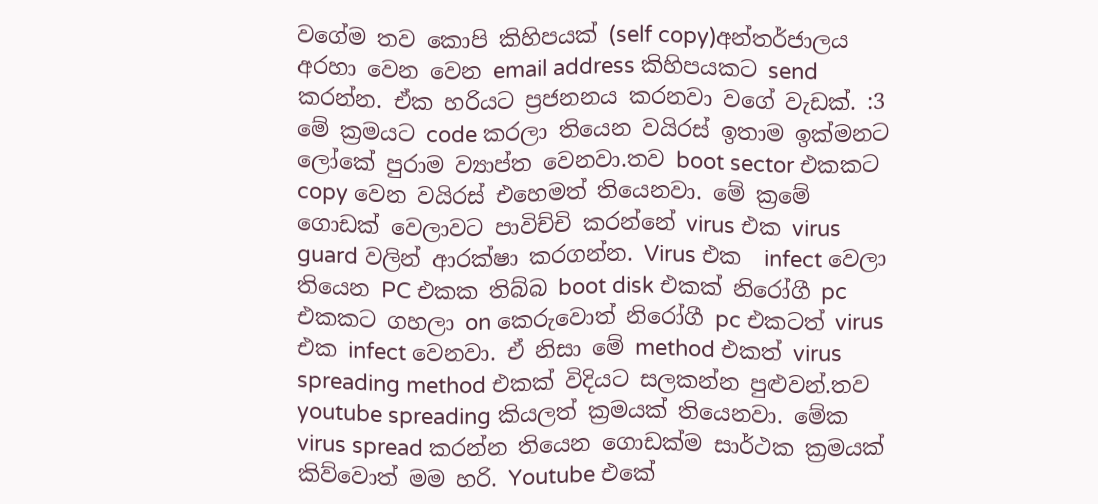වගේම තව කොපි කිහිපයක් (self copy)අන්තර්ජාලය අරහා වෙන වෙන email address කිහිපයකට send කරන්න. ඒක හරියට ප්‍රජනනය කරනවා වගේ වැඩක්. :3 මේ ක්‍රමයට code කරලා තියෙන වයිරස් ඉතාම ඉක්මනට ලෝකේ පුරාම ව්‍යාප්ත වෙනවා.තව boot sector එකකට copy වෙන වයිරස් එහෙමත් තියෙනවා. මේ ක්‍රමේ ගොඩක් වෙලාවට පාවිච්චි කරන්නේ virus එක virus guard වලින් ආරක්ෂා කරගන්න. Virus එක  infect වෙලා තියෙන PC එකක තිබ්බ boot disk එකක් නිරෝගී pc එකකට ගහලා on කෙරුවොත් නිරෝගී pc එකටත් virus එක infect වෙනවා. ඒ නිසා මේ method එකත් virus spreading method එකක් විදියට සලකන්න පුළුවන්.තව youtube spreading කියලත් ක්‍රමයක් තියෙනවා. මේක virus spread කරන්න තියෙන ගොඩක්ම සාර්ථක ක්‍රමයක් කිව්වොත් මම හරි. Youtube එකේ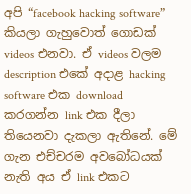අපි “facebook hacking software” කියලා ගැහුවොත් ගොඩක් videos එනවා. ඒ videos වලම description එකේ අදාළ hacking software එක download කරගන්න link එක දීලා තියෙනවා දැකලා ඇතිනේ. මේ ගැන එච්චරම අවබෝධයක් නැති අය ඒ link එකට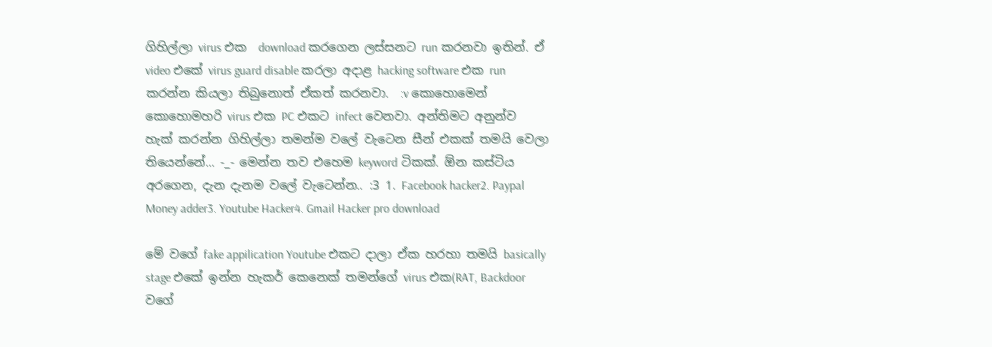ගිහිල්ලා virus එක  download කරගෙන ලස්සනට run කරනවා ඉතින්. ඒ video එකේ virus guard disable කරලා අදාළ hacking software එක run කරන්න කියලා තිබුනොත් ඒකත් කරනවා.  :v කොහොමෙන් කොහොමහරි virus එක PC එකට infect වෙනවා. අන්තිමට අනුන්ව හැක් කරන්න ගිහිල්ලා තමන්ම වලේ වැටෙන සීන් එකක් තමයි වෙලා තියෙන්නේ... -_- මෙන්න තව එහෙම keyword ටිකක්. ඕන කස්ටිය අරගෙන, දැන දැනම වලේ වැටෙන්න.. :3 1. Facebook hacker2. Paypal Money adder3. Youtube Hacker4. Gmail Hacker pro download

මේ වගේ fake appilication Youtube එකට දාලා ඒක හරහා තමයි basically stage එකේ ඉන්න හැකර් කෙනෙක් තමන්ගේ virus එක(RAT, Backdoor වගේ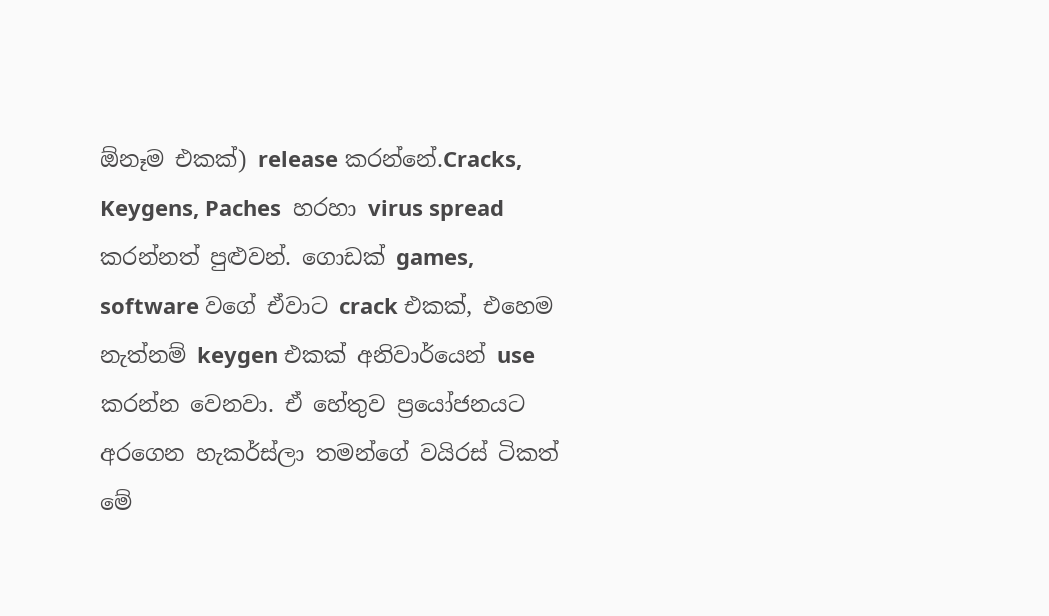ඕනෑම එකක්) release කරන්නේ.Cracks, Keygens, Paches  හරහා virus spread කරන්නත් පුළුවන්. ගොඩක් games, software වගේ ඒවාට crack එකක්, එහෙම නැත්නම් keygen එකක් අනිවාර්යෙන් use කරන්න වෙනවා. ඒ හේතුව ප්‍රයෝජනයට අරගෙන හැකර්ස්ලා තමන්ගේ වයිරස් ටිකත් මේ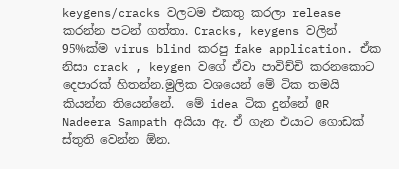keygens/cracks වලටම එකතු කරලා release කරන්න පටන් ගත්තා. Cracks, keygens වලින් 95%ක්ම virus blind කරපු fake application. ඒක නිසා crack , keygen වගේ ඒවා පාවිච්චි කරනකොට දෙපාරක් හිතන්න.මුලික වශයෙන් මේ ටික තමයි කියන්න තියෙන්නේ.  මේ idea ටික දුන්නේ @R Nadeera Sampath අයියා ඇ. ඒ ගැන එයාට ගොඩක් ස්තුති වෙන්න ඕන.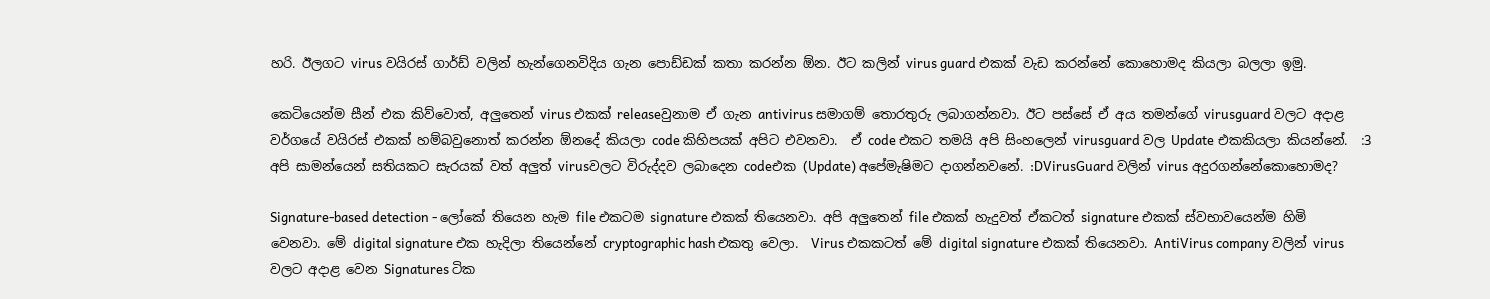හරි. ඊලගට virus වයිරස් ගාර්ඩ් වලින් හැන්ගෙනවිදිය ගැන පොඩ්ඩක් කතා කරන්න ඕන. ඊට කලින් virus guard එකක් වැඩ කරන්නේ කොහොමද කියලා බලලා ඉමු.

කෙටියෙන්ම සීන් එක කිව්වොත්, අලුතෙන් virus එකක් releaseවුනාම ඒ ගැන antivirus සමාගම් තොරතුරු ලබාගන්නවා. ඊට පස්සේ ඒ අය තමන්ගේ virusguard වලට අදාළ වර්ගයේ වයිරස් එකක් හම්බවුනොත් කරන්න ඕනදේ කියලා code කිහිපයක් අපිට එවනවා.  ඒ code එකට තමයි අපි සිංහලෙන් virusguard වල Update එකකියලා කියන්නේ.  :3 අපි සාමන්යෙන් සතියකට සැරයක් වත් අලුත් virusවලට විරුද්දව ලබාදෙන codeඑක (Update) අපේමැෂිමට දාගන්නවනේ. :DVirusGuard වලින් virus අදුරගන්නේකොහොමද?

Signature-based detection - ලෝකේ තියෙන හැම file එකටම signature එකක් තියෙනවා. අපි අලුතෙන් file එකක් හැදුවත් ඒකටත් signature එකක් ස්වභාවයෙන්ම හිමි වෙනවා. මේ digital signature එක හැදිලා තියෙන්නේ cryptographic hash එකතු වෙලා.  Virus එකකටත් මේ digital signature එකක් තියෙනවා. AntiVirus company වලින් virus වලට අදාළ වෙන Signatures ටික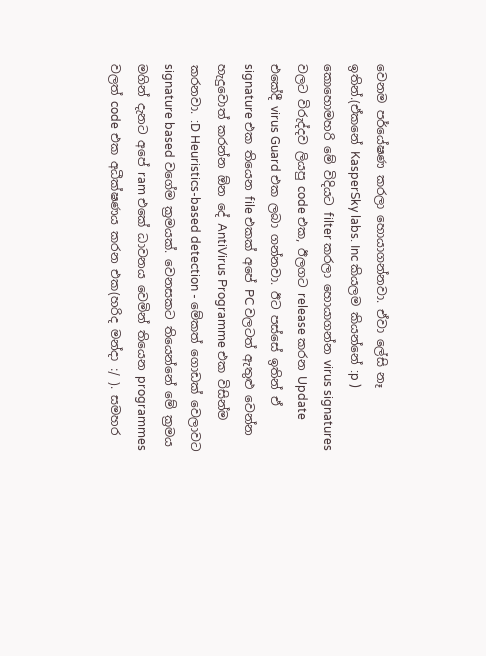වෙනම පර්යේෂණ කරලා හොයාගන්නවා. ඒවා ලේසි නෑ ඉතින්.(ඒකනේ KasperSky labs. Inc කියලම කියන්නේ :p ) කොහොමහරි මේ විදියට filter කරලා හොයාගන්න virus signatures වලට විරුද්දව ලියපු code එක, ඊලගට release කරන Update එකේදී virus Guard එක ලබා ගන්නවා. ඊට පස්සේ ඉතින් ඒ signature එක තියෙන file එකක් අපේ PC වලටත් ඇතුළු වෙන්න හැදුවොත් කරන්න ඕන දේ AntiVirus Programme එක විසින්ම කරනවා. :D Heuristics-based detection - මේකත් ගොඩක් වෙලාවට signature based වගේම ක්‍රමයක්. වෙනසකට තියෙන්නේ මේ ක්‍රමය මගින් දැනට අපේ ram එකේ ධාවනය වෙමින් තියෙන programmes වලත් code එක අධීක්ෂණය කරන එක(හරිද මන්දා :/ ). සමහර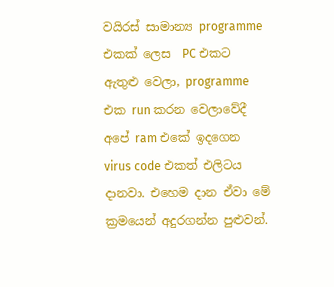වයිරස් සාමාන්‍ය programme එකක් ලෙස  PC එකට ඇතුළු වෙලා, programme එක run කරන වෙලාවේදී අපේ ram එකේ ඉදගෙන virus code එකත් එලිටය දානවා. එහෙම දාන ඒවා මේ ක්‍රමයෙන් අදුරගන්න පුළුවන්.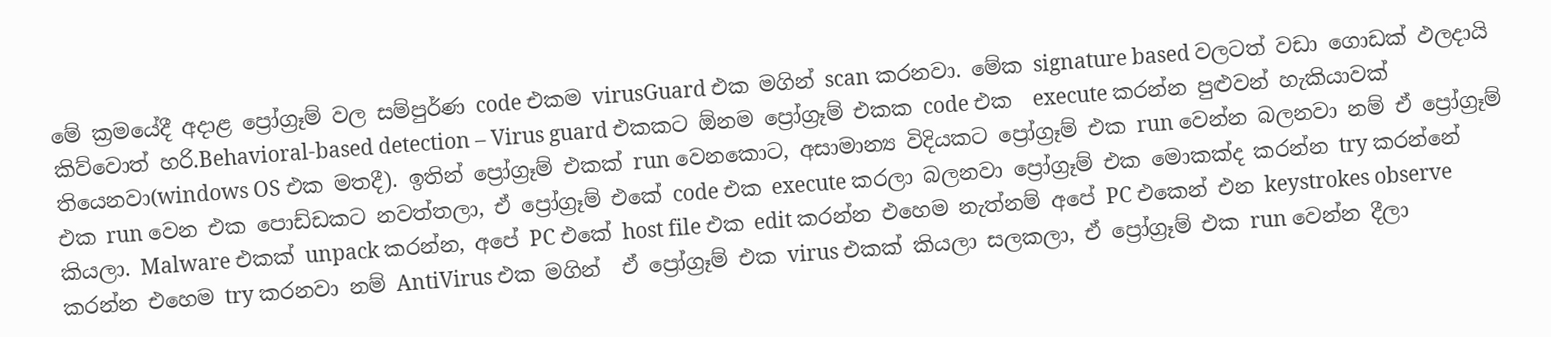මේ ක්‍රමයේදී අදාළ ප්‍රෝග්‍රෑම් වල සම්පුර්ණ code එකම virusGuard එක මගින් scan කරනවා. මේක signature based වලටත් වඩා ගොඩක් ඵලදායි කිව්වොත් හරි.Behavioral-based detection – Virus guard එකකට ඕනම ප්‍රෝග්‍රෑම් එකක code එක  execute කරන්න පුළුවන් හැකියාවක් තියෙනවා(windows OS එක මතදී). ඉතින් ප්‍රෝග්‍රෑම් එකක් run වෙනකොට, අසාමාන්‍ය විදියකට ප්‍රෝග්‍රෑම් එක run වෙන්න බලනවා නම් ඒ ප්‍රෝග්‍රෑම් එක run වෙන එක පොඩ්ඩකට නවත්තලා, ඒ ප්‍රෝග්‍රෑම් එකේ code එක execute කරලා බලනවා ප්‍රෝග්‍රෑම් එක මොකක්ද කරන්න try කරන්නේ කියලා. Malware එකක් unpack කරන්න, අපේ PC එකේ host file එක edit කරන්න එහෙම නැත්නම් අපේ PC එකෙන් එන keystrokes observe කරන්න එහෙම try කරනවා නම් AntiVirus එක මගින්  ඒ ප්‍රෝග්‍රෑම් එක virus එකක් කියලා සලකලා, ඒ ප්‍රෝග්‍රෑම් එක run වෙන්න දීලා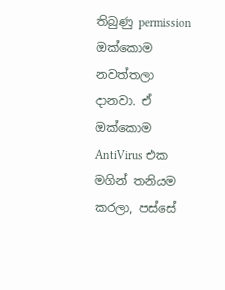තිබුණු permission ඔක්කොම නවත්තලා දානවා. ඒ ඔක්කොම AntiVirus එක මගින් තනියම කරලා, පස්සේ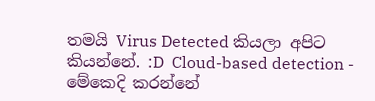තමයි Virus Detected කියලා අපිට කියන්නේ. :D  Cloud-based detection - මේකෙදි කරන්නේ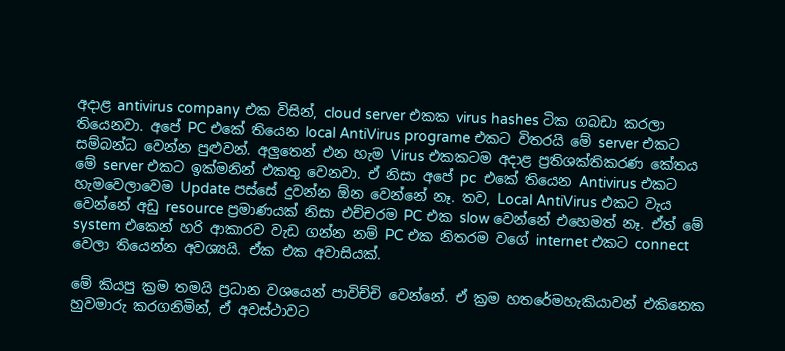අදාළ antivirus company එක විසින්, cloud server එකක virus hashes ටික ගබඩා කරලා තියෙනවා. අපේ PC එකේ තියෙන local AntiVirus programe එකට විතරයි මේ server එකට සම්බන්ධ වෙන්න පුළුවන්. අලුතෙන් එන හැම Virus එකකටම අදාළ ප්‍රතිශක්තිකරණ කේතය මේ server එකට ඉක්මනින් එකතු වෙනවා. ඒ නිසා අපේ pc  එකේ තියෙන Antivirus එකට හැමවෙලාවෙම Update පස්සේ දුවන්න ඕන වෙන්නේ නෑ. තව, Local AntiVirus එකට වැය වෙන්නේ අඩු resource ප්‍රමාණයක් නිසා එච්චරම PC එක slow වෙන්නේ එහෙමත් නෑ. ඒත් මේ system එකෙන් හරි ආකාරව වැඩ ගන්න නම් PC එක නිතරම වගේ internet එකට connect වෙලා තියෙන්න අවශ්‍යයි. ඒක එක අවාසියක්.

මේ කියපු ක්‍රම තමයි ප්‍රධාන වශයෙන් පාවිච්චි වෙන්නේ. ඒ ක්‍රම හතරේමහැකියාවන් එකිනෙක හුවමාරු කරගනිමින්, ඒ අවස්ථාවට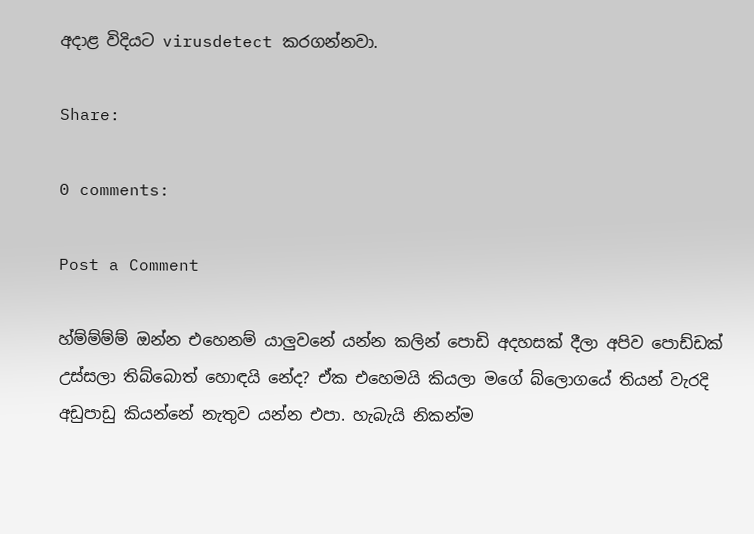අදාළ විදියට virusdetect කරගන්නවා.

Share:

0 comments:

Post a Comment

හ්ම්ම්ම්ම් ඔන්න එහෙනම් යාලුවනේ යන්න කලින් පොඩි අදහසක් දීලා අපිව පොඩ්ඩක් උස්සලා තිබ්බොත් හොඳයි නේද? ඒක එහෙමයි කියලා මගේ බ්ලොගයේ තියන් වැරදි අඩුපාඩු කියන්නේ නැතුව යන්න එපා. හැබැයි නිකන්ම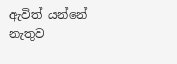ඇවිත් යන්නේ නැතුව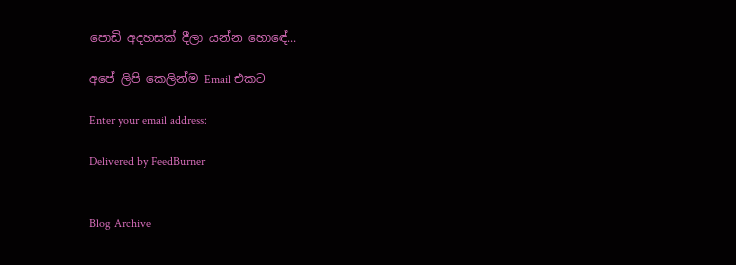පොඩි අදහසක් දීලා යන්න හොඳේ...

අපේ ලිපි කෙලින්ම Email එකට

Enter your email address:

Delivered by FeedBurner


Blog Archive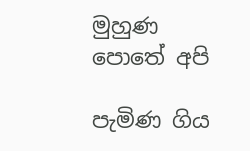මුහුණ පොතේ අපි

පැමිණ ගිය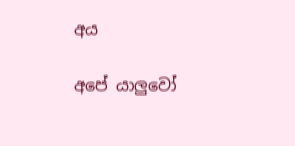අය

අපේ යාලුවෝ